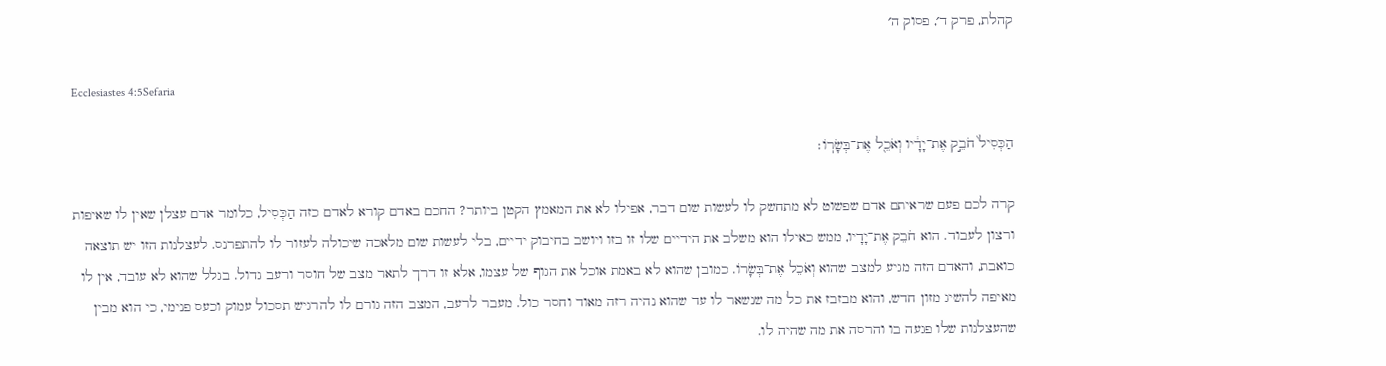קהלת, פרק ד׳, פסוק ה׳

Ecclesiastes 4:5Sefaria

הַכְּסִיל֙ חֹבֵ֣ק אֶת־יָדָ֔יו וְאֹכֵ֖ל אֶת־בְּשָׂרֽוֹ׃

קרה לכם פעם שראיתם אדם שפשוט לא מתחשק לו לעשות שום דבר, אפילו לא את המאמץ הקטן ביותר? החכם באדם קורא לאדם כזה הַכְּסִיל, כלומר אדם עצלן שאין לו שאיפות ורצון לעבוד. הוא חֹבֵק אֶת־יָדָיו, ממש כאילו הוא משלב את הידיים שלו זו בזו ויושב בחיבוק ידיים, בלי לעשות שום מלאכה שיכולה לעזור לו להתפרנס. לעצלנות הזו יש תוצאה כואבת, והאדם הזה מגיע למצב שהוא וְאֹכֵל אֶת־בְּשָׂרוֹ. כמובן שהוא לא באמת אוכל את הגוף של עצמו, אלא זו דרך לתאר מצב של חוסר ורעב גדול. בגלל שהוא לא עובד, אין לו מאיפה להשיג מזון חדש, והוא מבזבז את כל מה שנשאר לו עד שהוא נהיה רזה מאוד וחסר כול. מעבר לרעב, המצב הזה גורם לו להרגיש תסכול עמוק וכעס פנימי, כי הוא מבין שהעצלנות שלו פגעה בו והרסה את מה שהיה לו.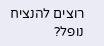רוצים להנציח נופל?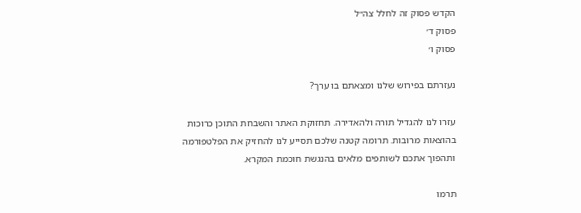הקדש פסוק זה לחלל צה״ל
פסוק ד׳
פסוק ו׳

נעזרתם בפירוש שלנו ומצאתם בו ערך?

עזרו לנו להגדיל תורה ולהאדירה. תחזוקת האתר והשבחת התוכן כרוכות בהוצאות מרובות. תרומה קטנה שלכם תסייע לנו להחזיק את הפלטפורמה ותהפוך אתכם לשותפים מלאים בהנגשת חוכמת המקרא.

תרמו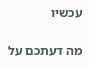עכשיו

מה דעתכם על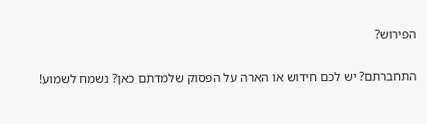הפירוש?

התחברתם? יש לכם חידוש או הארה על הפסוק שלמדתם כאן? נשמח לשמוע!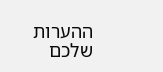ההערות שלכם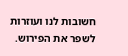חשובות לנו ועוזרות לשפר את הפירוש.